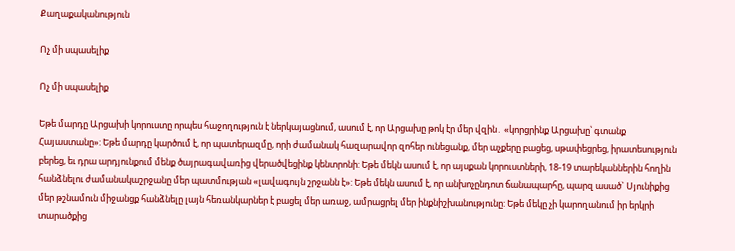Քաղաքականություն

Ոչ մի սպասելիք

Ոչ մի սպասելիք

Եթե մարդը Արցախի կորուստը որպես հաջողություն է ներկայացնում, ասում է, որ Արցախը թոկ էր մեր վզին․ «կորցրինք Արցախը՝ գտանք Հայաստանը»: Եթե մարդը կարծում է, որ պատերազմը, որի ժամանակ հազարավոր զոհեր ունեցանք, մեր աչքերը բացեց, սթափեցրեց, իրատեսություն բերեց, եւ դրա արդյունքում մենք ծայրագավառից վերածվեցինք կենտրոնի: Եթե մեկն ասում է, որ այսքան կորուստների, 18-19 տարեկաններին հողին հանձնելու ժամանակաշրջանը մեր պատմության «լավագույն շրջանն է»: Եթե մեկն ասում է, որ անխոչընդոտ ճանապարհը, պարզ ասած` Սյունիքից մեր թշնամուն միջանցք հանձնելը լայն հեռանկարներ է բացել մեր առաջ, ամրացրել մեր ինքնիշխանությունը: Եթե մեկը չի կարողանում իր երկրի տարածքից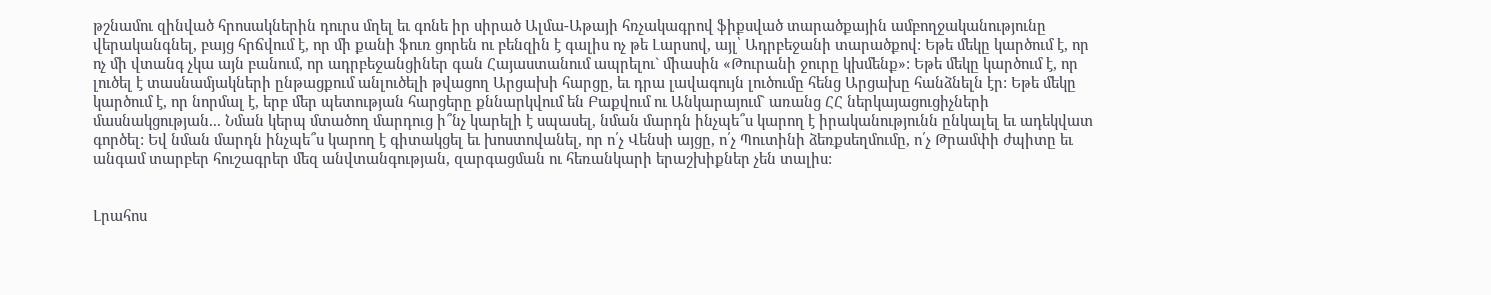թշնամու զինված հրոսակներին դուրս մղել եւ գոնե իր սիրած Ալմա-Աթայի հռչակագրով ֆիքսված տարածքային ամբողջականությունը վերականգնել, բայց հրճվում է, որ մի քանի ֆուռ ցորեն ու բենզին է գալիս ոչ թե Լարսով, այլ՝ Ադրբեջանի տարածքով: Եթե մեկը կարծում է, որ ոչ մի վտանգ չկա այն բանում, որ ադրբեջանցիներ գան Հայաստանում ապրելու` միասին «Թուրանի ջուրը կխմենք»: Եթե մեկը կարծում է, որ լուծել է տասնամյակների ընթացքում անլուծելի թվացող Արցախի հարցը, եւ դրա լավագույն լուծումը հենց Արցախը հանձնելն էր: Եթե մեկը կարծում է, որ նորմալ է, երբ մեր պետության հարցերը քննարկվում են Բաքվում ու Անկարայում` առանց ՀՀ ներկայացուցիչների մասնակցության... Նման կերպ մտածող մարդուց ի՞նչ կարելի է սպասել, նման մարդն ինչպե՞ս կարող է իրականությունն ընկալել եւ ադեկվատ գործել: Եվ նման մարդն ինչպե՞ս կարող է գիտակցել եւ խոստովանել, որ ո՛չ Վենսի այցը, ո՛չ Պուտինի ձեռքսեղմումը, ո՛չ Թրամփի ժպիտը եւ անգամ տարբեր հուշագրեր մեզ անվտանգության, զարգացման ու հեռանկարի երաշխիքներ չեն տալիս:


Լրահոս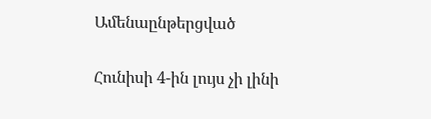Ամենաընթերցված

Հունիսի 4-ին լույս չի լինի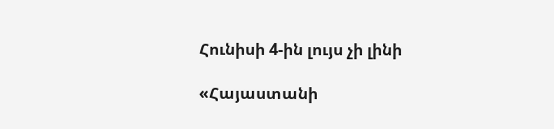Հունիսի 4-ին լույս չի լինի

«Հայաստանի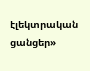էլեկտրական ցանցեր»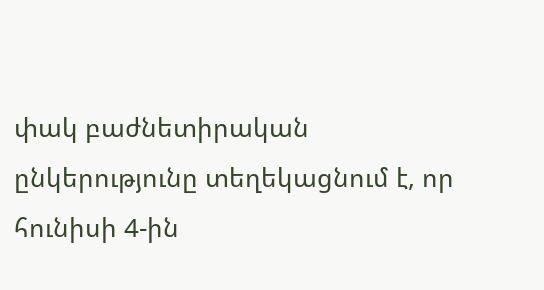փակ բաժնետիրական ընկերությունը տեղեկացնում է, որ հունիսի 4-ին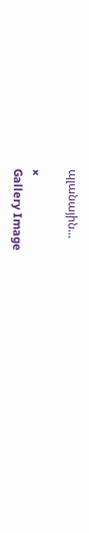պլանային...

×
Gallery Image